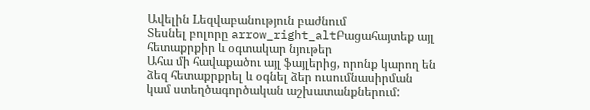Ավելին Lեզվաբանություն բաժնում
Տեսնել բոլորը arrow_right_altԲացահայտեք այլ հետաքրքիր և օգտակար նյութեր
Ահա մի հավաքածու այլ ֆայլերից, որոնք կարող են ձեզ հետաքրքրել և օգնել ձեր ուսումնասիրման կամ ստեղծագործական աշխատանքներում: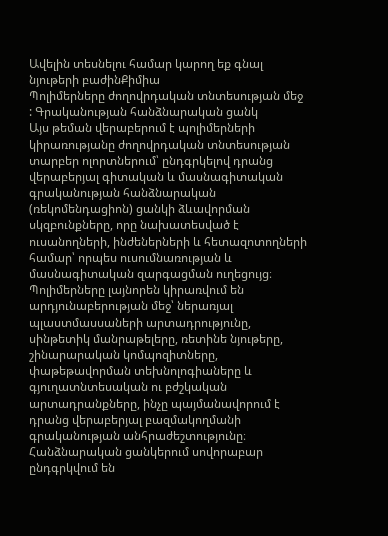Ավելին տեսնելու համար կարող եք գնալ նյութերի բաժինՔիմիա
Պոլիմերները ժողովրդական տնտեսության մեջ : Գրականության հանձնարական ցանկ
Այս թեման վերաբերում է պոլիմերների կիրառությանը ժողովրդական տնտեսության տարբեր ոլորտներում՝ ընդգրկելով դրանց վերաբերյալ գիտական և մասնագիտական գրականության հանձնարական (ռեկոմենդացիոն) ցանկի ձևավորման սկզբունքները, որը նախատեսված է ուսանողների, ինժեներների և հետազոտողների համար՝ որպես ուսումնառության և մասնագիտական զարգացման ուղեցույց։ Պոլիմերները լայնորեն կիրառվում են արդյունաբերության մեջ՝ ներառյալ պլաստմասսաների արտադրությունը, սինթետիկ մանրաթելերը, ռետինե նյութերը, շինարարական կոմպոզիտները, փաթեթավորման տեխնոլոգիաները և գյուղատնտեսական ու բժշկական արտադրանքները, ինչը պայմանավորում է դրանց վերաբերյալ բազմակողմանի գրականության անհրաժեշտությունը։ Հանձնարական ցանկերում սովորաբար ընդգրկվում են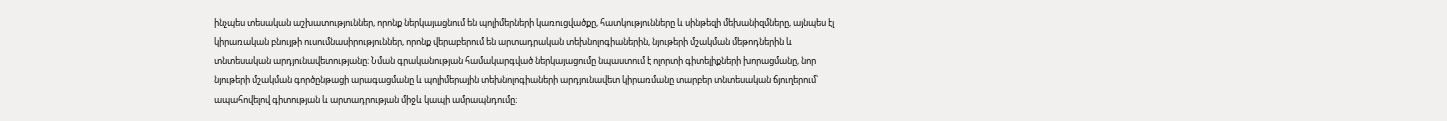ինչպես տեսական աշխատություններ, որոնք ներկայացնում են պոլիմերների կառուցվածքը, հատկությունները և սինթեզի մեխանիզմները, այնպես էլ կիրառական բնույթի ուսումնասիրություններ, որոնք վերաբերում են արտադրական տեխնոլոգիաներին, նյութերի մշակման մեթոդներին և տնտեսական արդյունավետությանը։ Նման գրականության համակարգված ներկայացումը նպաստում է ոլորտի գիտելիքների խորացմանը, նոր նյութերի մշակման գործընթացի արագացմանը և պոլիմերային տեխնոլոգիաների արդյունավետ կիրառմանը տարբեր տնտեսական ճյուղերում՝ ապահովելով գիտության և արտադրության միջև կապի ամրապնդումը։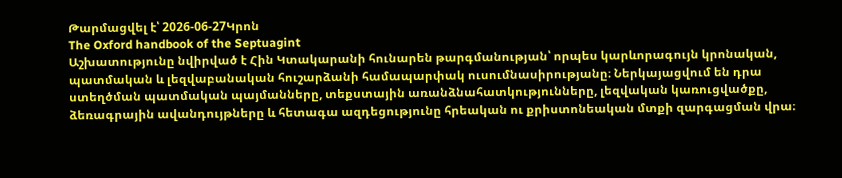Թարմացվել է՝ 2026-06-27Կրոն
The Oxford handbook of the Septuagint
Աշխատությունը նվիրված է Հին Կտակարանի հունարեն թարգմանության՝ որպես կարևորագույն կրոնական, պատմական և լեզվաբանական հուշարձանի համապարփակ ուսումնասիրությանը։ Ներկայացվում են դրա ստեղծման պատմական պայմանները, տեքստային առանձնահատկությունները, լեզվական կառուցվածքը, ձեռագրային ավանդույթները և հետագա ազդեցությունը հրեական ու քրիստոնեական մտքի զարգացման վրա։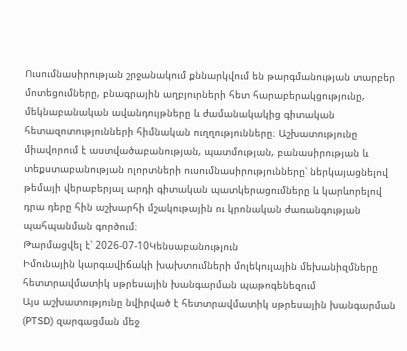Ուսումնասիրության շրջանակում քննարկվում են թարգմանության տարբեր մոտեցումները, բնագրային աղբյուրների հետ հարաբերակցությունը, մեկնաբանական ավանդույթները և ժամանակակից գիտական հետազոտությունների հիմնական ուղղությունները։ Աշխատությունը միավորում է աստվածաբանության, պատմության, բանասիրության և տեքստաբանության ոլորտների ուսումնասիրությունները՝ ներկայացնելով թեմայի վերաբերյալ արդի գիտական պատկերացումները և կարևորելով դրա դերը հին աշխարհի մշակութային ու կրոնական ժառանգության պահպանման գործում։
Թարմացվել է՝ 2026-07-10Կենսաբանություն
Իմունային կարգավիճակի խախտումների մոլեկուլային մեխանիզմները հետտրավմատիկ սթրեսային խանգարման պաթոգենեզում
Այս աշխատությունը նվիրված է հետտրավմատիկ սթրեսային խանգարման (PTSD) զարգացման մեջ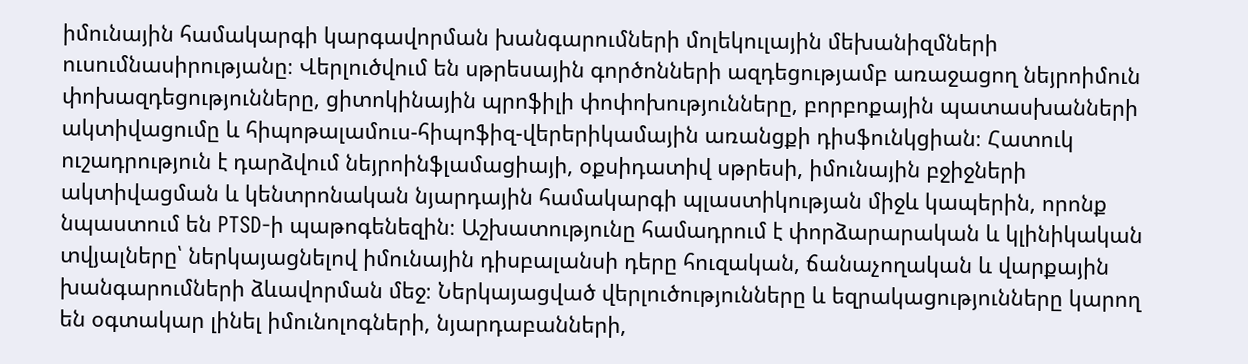իմունային համակարգի կարգավորման խանգարումների մոլեկուլային մեխանիզմների ուսումնասիրությանը։ Վերլուծվում են սթրեսային գործոնների ազդեցությամբ առաջացող նեյրոիմուն փոխազդեցությունները, ցիտոկինային պրոֆիլի փոփոխությունները, բորբոքային պատասխանների ակտիվացումը և հիպոթալամուս-հիպոֆիզ-վերերիկամային առանցքի դիսֆունկցիան։ Հատուկ ուշադրություն է դարձվում նեյրոինֆլամացիայի, օքսիդատիվ սթրեսի, իմունային բջիջների ակտիվացման և կենտրոնական նյարդային համակարգի պլաստիկության միջև կապերին, որոնք նպաստում են PTSD-ի պաթոգենեզին։ Աշխատությունը համադրում է փորձարարական և կլինիկական տվյալները՝ ներկայացնելով իմունային դիսբալանսի դերը հուզական, ճանաչողական և վարքային խանգարումների ձևավորման մեջ։ Ներկայացված վերլուծությունները և եզրակացությունները կարող են օգտակար լինել իմունոլոգների, նյարդաբանների,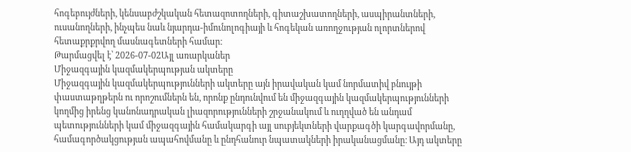հոգեբույժների, կենսաբժշկական հետազոտողների, գիտաշխատողների, ասպիրանտների, ուսանողների, ինչպես նաև նյարդա-իմունոլոգիայի և հոգեկան առողջության ոլորտներով հետաքրքրվող մասնագետների համար։
Թարմացվել է՝ 2026-07-02Այլ առարկաներ
Միջազգային կազմակերպության ակտերը
Միջազգային կազմակերպությունների ակտերը այն իրավական կամ նորմատիվ բնույթի փաստաթղթերն ու որոշումներն են, որոնք ընդունվում են միջազգային կազմակերպությունների կողմից իրենց կանոնադրական լիազորությունների շրջանակում և ուղղված են անդամ պետությունների կամ միջազգային համակարգի այլ սուբյեկտների վարքագծի կարգավորմանը, համագործակցության ապահովմանը և ընդհանուր նպատակների իրականացմանը։ Այդ ակտերը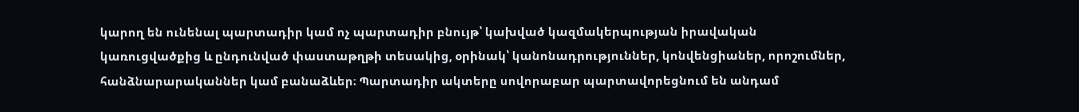կարող են ունենալ պարտադիր կամ ոչ պարտադիր բնույթ՝ կախված կազմակերպության իրավական կառուցվածքից և ընդունված փաստաթղթի տեսակից, օրինակ՝ կանոնադրություններ, կոնվենցիաներ, որոշումներ, հանձնարարականներ կամ բանաձևեր։ Պարտադիր ակտերը սովորաբար պարտավորեցնում են անդամ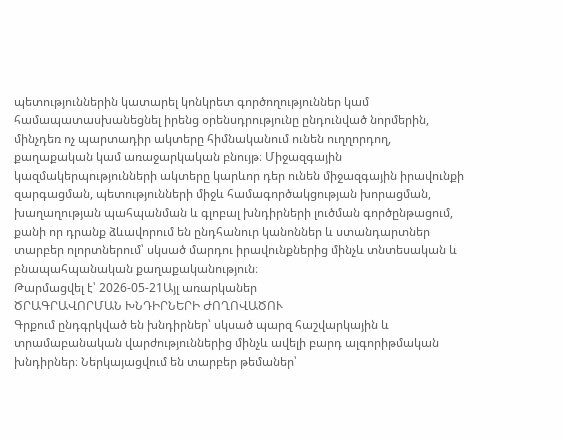պետություններին կատարել կոնկրետ գործողություններ կամ համապատասխանեցնել իրենց օրենսդրությունը ընդունված նորմերին, մինչդեռ ոչ պարտադիր ակտերը հիմնականում ունեն ուղղորդող, քաղաքական կամ առաջարկական բնույթ։ Միջազգային կազմակերպությունների ակտերը կարևոր դեր ունեն միջազգային իրավունքի զարգացման, պետությունների միջև համագործակցության խորացման, խաղաղության պահպանման և գլոբալ խնդիրների լուծման գործընթացում, քանի որ դրանք ձևավորում են ընդհանուր կանոններ և ստանդարտներ տարբեր ոլորտներում՝ սկսած մարդու իրավունքներից մինչև տնտեսական և բնապահպանական քաղաքականություն։
Թարմացվել է՝ 2026-05-21Այլ առարկաներ
ԾՐԱԳՐԱՎՈՐՄԱՆ ԽՆԴԻՐՆԵՐԻ ԺՈՂՈՎԱԾՈՒ
Գրքում ընդգրկված են խնդիրներ՝ սկսած պարզ հաշվարկային և տրամաբանական վարժություններից մինչև ավելի բարդ ալգորիթմական խնդիրներ։ Ներկայացվում են տարբեր թեմաներ՝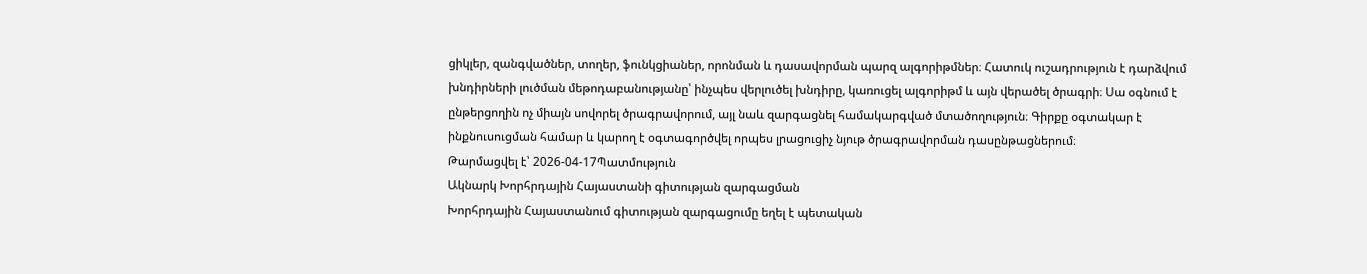ցիկլեր, զանգվածներ, տողեր, ֆունկցիաներ, որոնման և դասավորման պարզ ալգորիթմներ։ Հատուկ ուշադրություն է դարձվում խնդիրների լուծման մեթոդաբանությանը՝ ինչպես վերլուծել խնդիրը, կառուցել ալգորիթմ և այն վերածել ծրագրի։ Սա օգնում է ընթերցողին ոչ միայն սովորել ծրագրավորում, այլ նաև զարգացնել համակարգված մտածողություն։ Գիրքը օգտակար է ինքնուսուցման համար և կարող է օգտագործվել որպես լրացուցիչ նյութ ծրագրավորման դասընթացներում։
Թարմացվել է՝ 2026-04-17Պատմություն
Ակնարկ Խորհրդային Հայաստանի գիտության զարգացման
Խորհրդային Հայաստանում գիտության զարգացումը եղել է պետական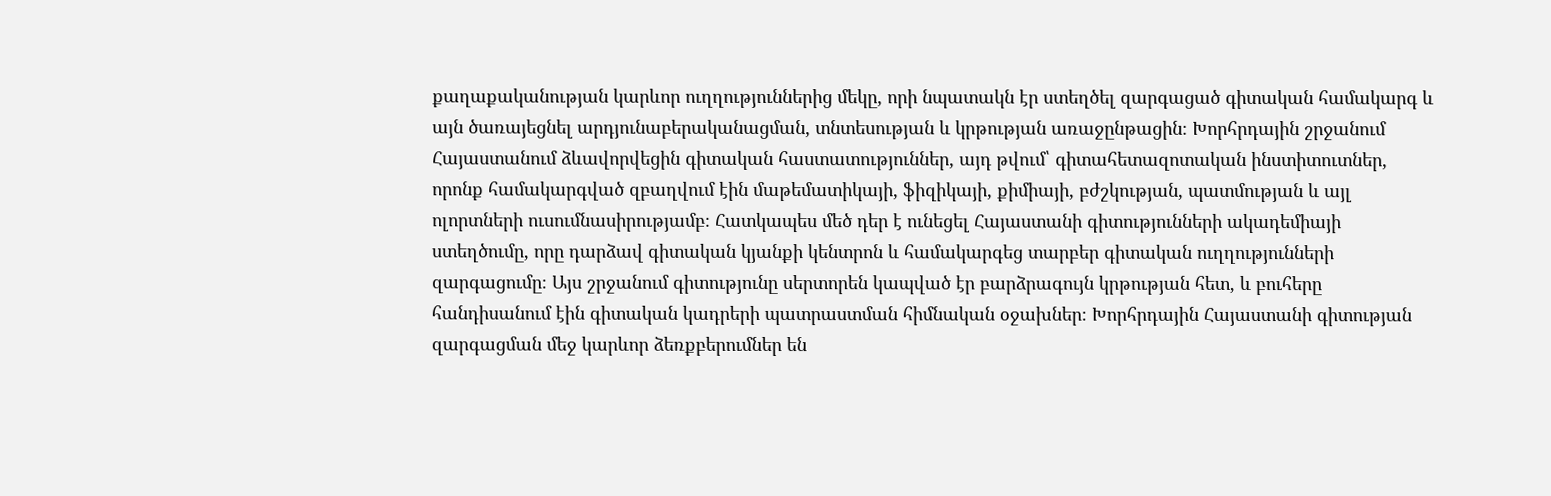քաղաքականության կարևոր ուղղություններից մեկը, որի նպատակն էր ստեղծել զարգացած գիտական համակարգ և այն ծառայեցնել արդյունաբերականացման, տնտեսության և կրթության առաջընթացին։ Խորհրդային շրջանում Հայաստանում ձևավորվեցին գիտական հաստատություններ, այդ թվում՝ գիտահետազոտական ինստիտուտներ, որոնք համակարգված զբաղվում էին մաթեմատիկայի, ֆիզիկայի, քիմիայի, բժշկության, պատմության և այլ ոլորտների ուսումնասիրությամբ։ Հատկապես մեծ դեր է ունեցել Հայաստանի գիտությունների ակադեմիայի ստեղծումը, որը դարձավ գիտական կյանքի կենտրոն և համակարգեց տարբեր գիտական ուղղությունների զարգացումը։ Այս շրջանում գիտությունը սերտորեն կապված էր բարձրագույն կրթության հետ, և բուհերը հանդիսանում էին գիտական կադրերի պատրաստման հիմնական օջախներ։ Խորհրդային Հայաստանի գիտության զարգացման մեջ կարևոր ձեռքբերումներ են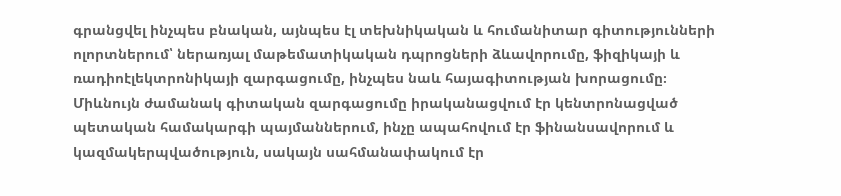գրանցվել ինչպես բնական, այնպես էլ տեխնիկական և հումանիտար գիտությունների ոլորտներում՝ ներառյալ մաթեմատիկական դպրոցների ձևավորումը, ֆիզիկայի և ռադիոէլեկտրոնիկայի զարգացումը, ինչպես նաև հայագիտության խորացումը։ Միևնույն ժամանակ գիտական զարգացումը իրականացվում էր կենտրոնացված պետական համակարգի պայմաններում, ինչը ապահովում էր ֆինանսավորում և կազմակերպվածություն, սակայն սահմանափակում էր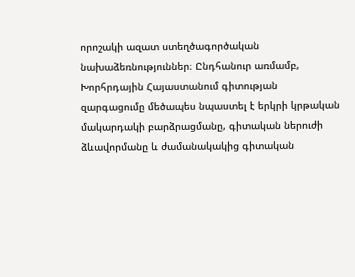որոշակի ազատ ստեղծագործական նախաձեռնություններ։ Ընդհանուր առմամբ, Խորհրդային Հայաստանում գիտության զարգացումը մեծապես նպաստել է երկրի կրթական մակարդակի բարձրացմանը, գիտական ներուժի ձևավորմանը և ժամանակակից գիտական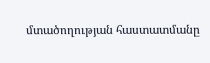մտածողության հաստատմանը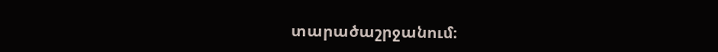տարածաշրջանում։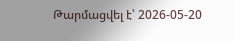Թարմացվել է՝ 2026-05-20